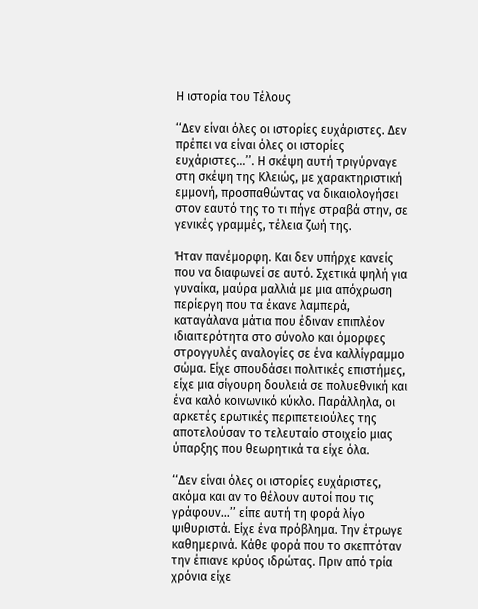Η ιστορία του Τέλους

‘‘Δεν είναι όλες οι ιστορίες ευχάριστες. Δεν πρέπει να είναι όλες οι ιστορίες ευχάριστες...’’. Η σκέψη αυτή τριγύρναγε στη σκέψη της Κλειώς, με χαρακτηριστική εμμονή, προσπαθώντας να δικαιολογήσει στον εαυτό της το τι πήγε στραβά στην, σε γενικές γραμμές, τέλεια ζωή της.

Ήταν πανέμορφη. Και δεν υπήρχε κανείς που να διαφωνεί σε αυτό. Σχετικά ψηλή για γυναίκα, μαύρα μαλλιά με μια απόχρωση περίεργη που τα έκανε λαμπερά, καταγάλανα μάτια που έδιναν επιπλέον ιδιαιτερότητα στο σύνολο και όμορφες στρογγυλές αναλογίες σε ένα καλλίγραμμο σώμα. Είχε σπουδάσει πολιτικές επιστήμες, είχε μια σίγουρη δουλειά σε πολυεθνική και ένα καλό κοινωνικό κύκλο. Παράλληλα, οι αρκετές ερωτικές περιπετειούλες της αποτελούσαν το τελευταίο στοιχείο μιας ύπαρξης που θεωρητικά τα είχε όλα.

‘‘Δεν είναι όλες οι ιστορίες ευχάριστες, ακόμα και αν το θέλουν αυτοί που τις γράφουν...’’ είπε αυτή τη φορά λίγο ψιθυριστά. Είχε ένα πρόβλημα. Την έτρωγε καθημερινά. Κάθε φορά που το σκεπτόταν την έπιανε κρύος ιδρώτας. Πριν από τρία χρόνια είχε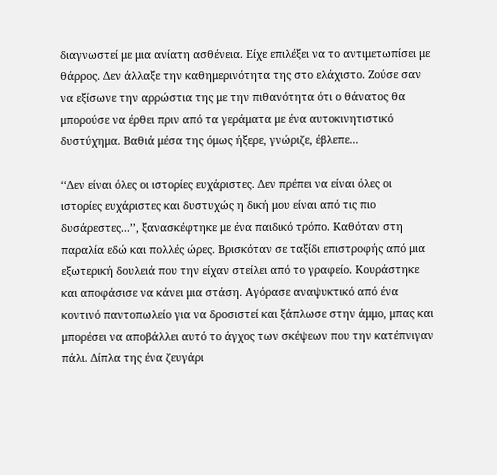διαγνωστεί με μια ανίατη ασθένεια. Είχε επιλέξει να το αντιμετωπίσει με θάρρος. Δεν άλλαξε την καθημερινότητα της στο ελάχιστο. Ζούσε σαν να εξίσωνε την αρρώστια της με την πιθανότητα ότι ο θάνατος θα μπορούσε να έρθει πριν από τα γεράματα με ένα αυτοκινητιστικό δυστύχημα. Βαθιά μέσα της όμως ήξερε, γνώριζε, έβλεπε...

‘‘Δεν είναι όλες οι ιστορίες ευχάριστες. Δεν πρέπει να είναι όλες οι ιστορίες ευχάριστες και δυστυχώς η δική μου είναι από τις πιο δυσάρεστες...’’, ξανασκέφτηκε με ένα παιδικό τρόπο. Καθόταν στη παραλία εδώ και πολλές ώρες. Βρισκόταν σε ταξίδι επιστροφής από μια εξωτερική δουλειά που την είχαν στείλει από το γραφείο. Κουράστηκε και αποφάσισε να κάνει μια στάση. Αγόρασε αναψυκτικό από ένα κοντινό παντοπωλείο για να δροσιστεί και ξάπλωσε στην άμμο, μπας και μπορέσει να αποβάλλει αυτό το άγχος των σκέψεων που την κατέπνιγαν πάλι. Δίπλα της ένα ζευγάρι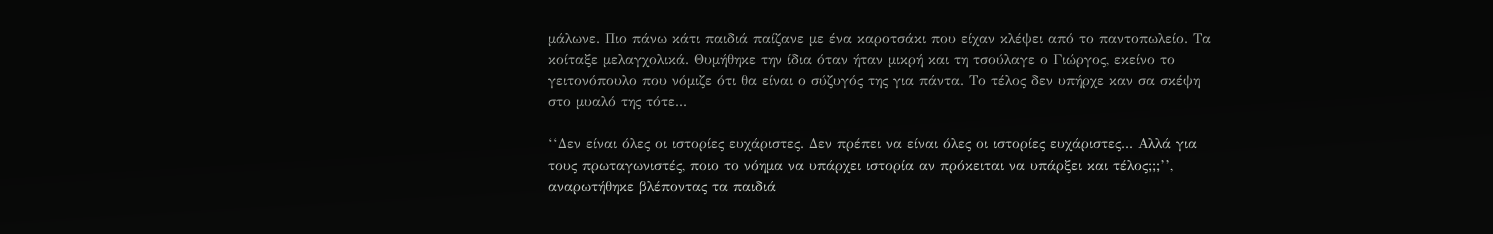μάλωνε. Πιο πάνω κάτι παιδιά παίζανε με ένα καροτσάκι που είχαν κλέψει από το παντοπωλείο. Τα κοίταξε μελαγχολικά. Θυμήθηκε την ίδια όταν ήταν μικρή και τη τσούλαγε ο Γιώργος, εκείνο το γειτονόπουλο που νόμιζε ότι θα είναι ο σύζυγός της για πάντα. Το τέλος δεν υπήρχε καν σα σκέψη στο μυαλό της τότε...

‘‘Δεν είναι όλες οι ιστορίες ευχάριστες. Δεν πρέπει να είναι όλες οι ιστορίες ευχάριστες... Αλλά για τους πρωταγωνιστές, ποιο το νόημα να υπάρχει ιστορία αν πρόκειται να υπάρξει και τέλος;;;’’, αναρωτήθηκε βλέποντας τα παιδιά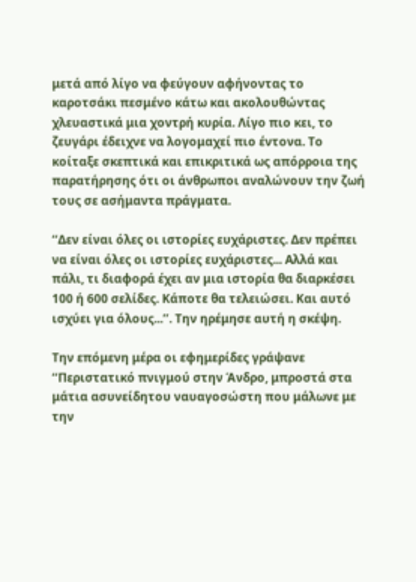μετά από λίγο να φεύγουν αφήνοντας το καροτσάκι πεσμένο κάτω και ακολουθώντας χλευαστικά μια χοντρή κυρία. Λίγο πιο κει, το ζευγάρι έδειχνε να λογομαχεί πιο έντονα. Το κοίταξε σκεπτικά και επικριτικά ως απόρροια της παρατήρησης ότι οι άνθρωποι αναλώνουν την ζωή τους σε ασήμαντα πράγματα.

‘‘Δεν είναι όλες οι ιστορίες ευχάριστες. Δεν πρέπει να είναι όλες οι ιστορίες ευχάριστες... Αλλά και πάλι, τι διαφορά έχει αν μια ιστορία θα διαρκέσει 100 ή 600 σελίδες. Κάποτε θα τελειώσει. Και αυτό ισχύει για όλους...’’. Την ηρέμησε αυτή η σκέψη.

Την επόμενη μέρα οι εφημερίδες γράψανε ‘‘Περιστατικό πνιγμού στην Άνδρο, μπροστά στα μάτια ασυνείδητου ναυαγοσώστη που μάλωνε με την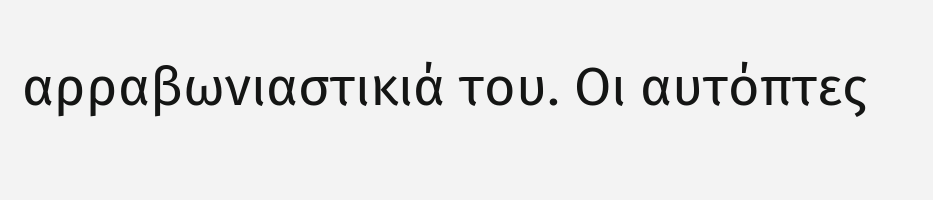αρραβωνιαστικιά του. Οι αυτόπτες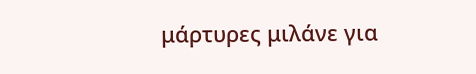μάρτυρες μιλάνε για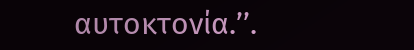αυτοκτονία.’’.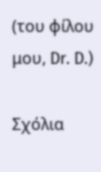(του φίλου μου, Dr. D.)

Σχόλια